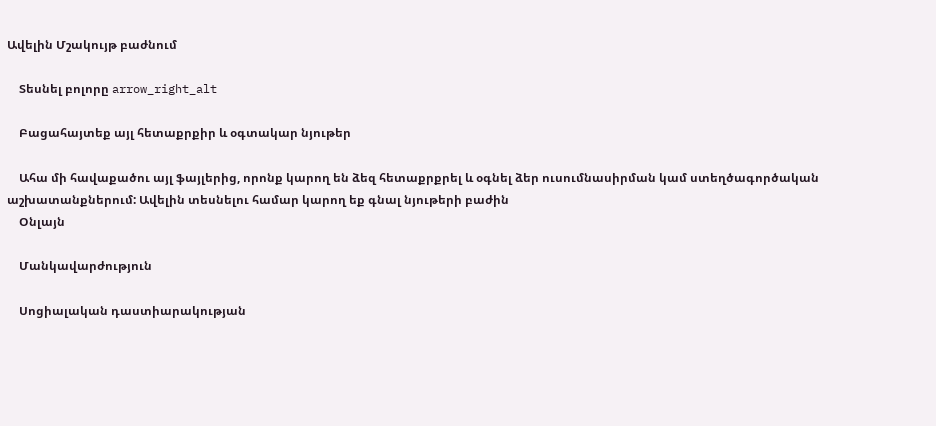Ավելին Մշակույթ բաժնում

    Տեսնել բոլորը arrow_right_alt

    Բացահայտեք այլ հետաքրքիր և օգտակար նյութեր

    Ահա մի հավաքածու այլ ֆայլերից, որոնք կարող են ձեզ հետաքրքրել և օգնել ձեր ուսումնասիրման կամ ստեղծագործական աշխատանքներում: Ավելին տեսնելու համար կարող եք գնալ նյութերի բաժին
    Օնլայն

    Մանկավարժություն

    Սոցիալական դաստիարակության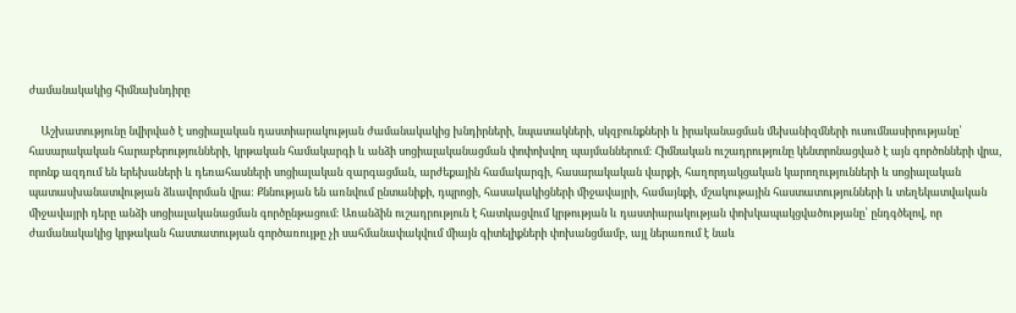ժամանակակից հիմնախնդիրը

    Աշխատությունը նվիրված է սոցիալական դաստիարակության ժամանակակից խնդիրների, նպատակների, սկզբունքների և իրականացման մեխանիզմների ուսումնասիրությանը՝ հասարակական հարաբերությունների, կրթական համակարգի և անձի սոցիալականացման փոփոխվող պայմաններում։ Հիմնական ուշադրությունը կենտրոնացված է այն գործոնների վրա, որոնք ազդում են երեխաների և դեռահասների սոցիալական զարգացման, արժեքային համակարգի, հասարակական վարքի, հաղորդակցական կարողությունների և սոցիալական պատասխանատվության ձևավորման վրա։ Քննության են առնվում ընտանիքի, դպրոցի, հասակակիցների միջավայրի, համայնքի, մշակութային հաստատությունների և տեղեկատվական միջավայրի դերը անձի սոցիալականացման գործընթացում։ Առանձին ուշադրություն է հատկացվում կրթության և դաստիարակության փոխկապակցվածությանը՝ ընդգծելով, որ ժամանակակից կրթական հաստատության գործառույթը չի սահմանափակվում միայն գիտելիքների փոխանցմամբ, այլ ներառում է նաև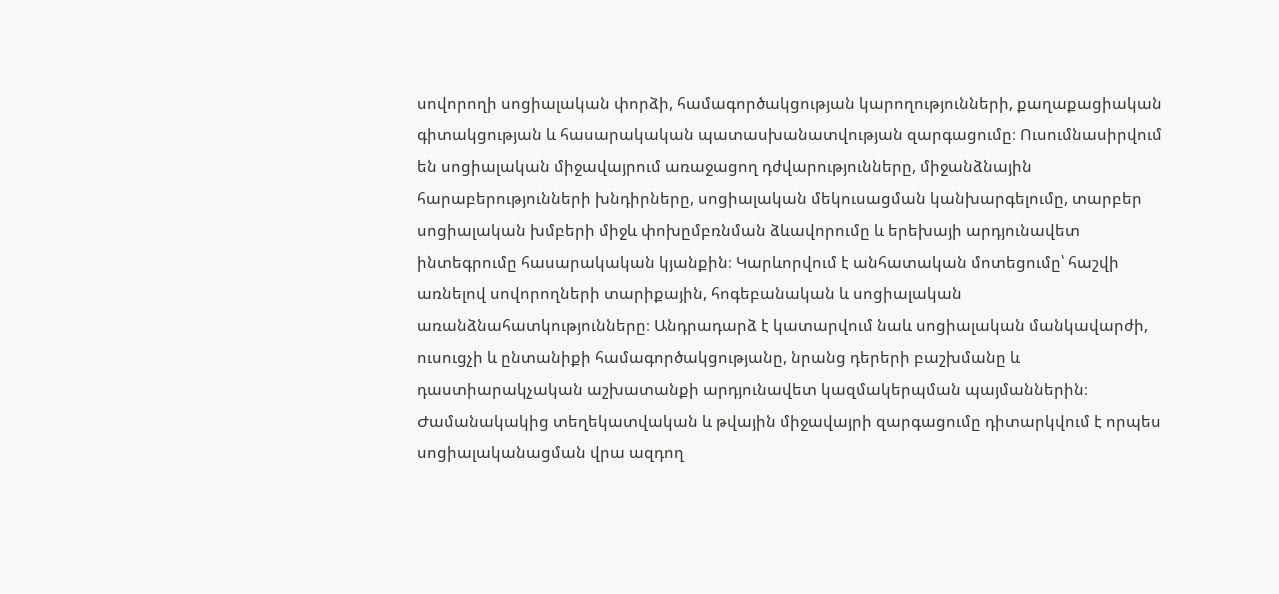սովորողի սոցիալական փորձի, համագործակցության կարողությունների, քաղաքացիական գիտակցության և հասարակական պատասխանատվության զարգացումը։ Ուսումնասիրվում են սոցիալական միջավայրում առաջացող դժվարությունները, միջանձնային հարաբերությունների խնդիրները, սոցիալական մեկուսացման կանխարգելումը, տարբեր սոցիալական խմբերի միջև փոխըմբռնման ձևավորումը և երեխայի արդյունավետ ինտեգրումը հասարակական կյանքին։ Կարևորվում է անհատական մոտեցումը՝ հաշվի առնելով սովորողների տարիքային, հոգեբանական և սոցիալական առանձնահատկությունները։ Անդրադարձ է կատարվում նաև սոցիալական մանկավարժի, ուսուցչի և ընտանիքի համագործակցությանը, նրանց դերերի բաշխմանը և դաստիարակչական աշխատանքի արդյունավետ կազմակերպման պայմաններին։ Ժամանակակից տեղեկատվական և թվային միջավայրի զարգացումը դիտարկվում է որպես սոցիալականացման վրա ազդող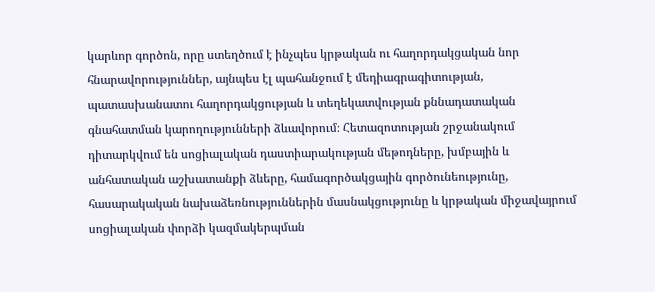կարևոր գործոն, որը ստեղծում է ինչպես կրթական ու հաղորդակցական նոր հնարավորություններ, այնպես էլ պահանջում է մեդիագրագիտության, պատասխանատու հաղորդակցության և տեղեկատվության քննադատական գնահատման կարողությունների ձևավորում։ Հետազոտության շրջանակում դիտարկվում են սոցիալական դաստիարակության մեթոդները, խմբային և անհատական աշխատանքի ձևերը, համագործակցային գործունեությունը, հասարակական նախաձեռնություններին մասնակցությունը և կրթական միջավայրում սոցիալական փորձի կազմակերպման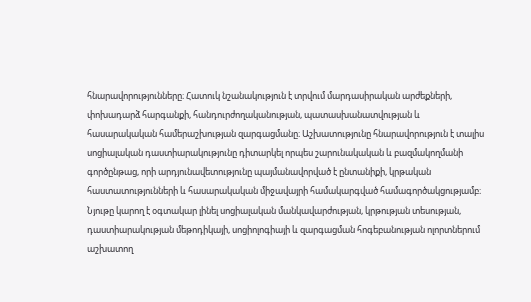հնարավորությունները։ Հատուկ նշանակություն է տրվում մարդասիրական արժեքների, փոխադարձ հարգանքի, հանդուրժողականության, պատասխանատվության և հասարակական համերաշխության զարգացմանը։ Աշխատությունը հնարավորություն է տալիս սոցիալական դաստիարակությունը դիտարկել որպես շարունակական և բազմակողմանի գործընթաց, որի արդյունավետությունը պայմանավորված է ընտանիքի, կրթական հաստատությունների և հասարակական միջավայրի համակարգված համագործակցությամբ։ Նյութը կարող է օգտակար լինել սոցիալական մանկավարժության, կրթության տեսության, դաստիարակության մեթոդիկայի, սոցիոլոգիայի և զարգացման հոգեբանության ոլորտներում աշխատող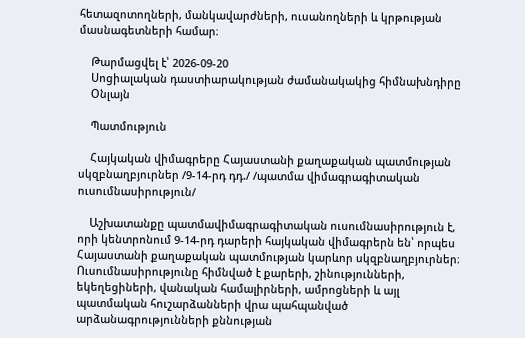հետազոտողների, մանկավարժների, ուսանողների և կրթության մասնագետների համար։

    Թարմացվել է՝ 2026-09-20
    Սոցիալական դաստիարակության ժամանակակից հիմնախնդիրը
    Օնլայն

    Պատմություն

    Հայկական վիմագրերը Հայաստանի քաղաքական պատմության սկզբնաղբյուրներ /9-14-րդ դդ./ /պատմա վիմագրագիտական ուսումնասիրություն/

    Աշխատանքը պատմավիմագրագիտական ուսումնասիրություն է, որի կենտրոնում 9-14-րդ դարերի հայկական վիմագրերն են՝ որպես Հայաստանի քաղաքական պատմության կարևոր սկզբնաղբյուրներ։ Ուսումնասիրությունը հիմնված է քարերի, շինությունների, եկեղեցիների, վանական համալիրների, ամրոցների և այլ պատմական հուշարձանների վրա պահպանված արձանագրությունների քննության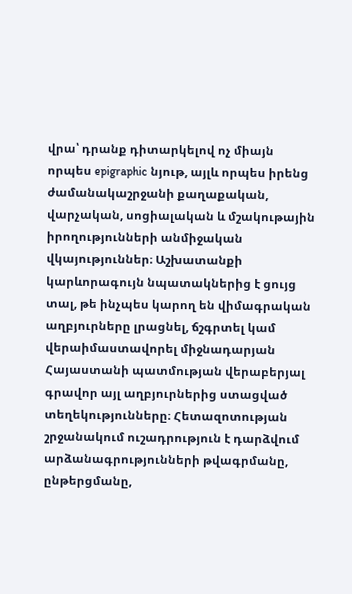վրա՝ դրանք դիտարկելով ոչ միայն որպես epigraphic նյութ, այլև որպես իրենց ժամանակաշրջանի քաղաքական, վարչական, սոցիալական և մշակութային իրողությունների անմիջական վկայություններ։ Աշխատանքի կարևորագույն նպատակներից է ցույց տալ, թե ինչպես կարող են վիմագրական աղբյուրները լրացնել, ճշգրտել կամ վերաիմաստավորել միջնադարյան Հայաստանի պատմության վերաբերյալ գրավոր այլ աղբյուրներից ստացված տեղեկությունները։ Հետազոտության շրջանակում ուշադրություն է դարձվում արձանագրությունների թվագրմանը, ընթերցմանը,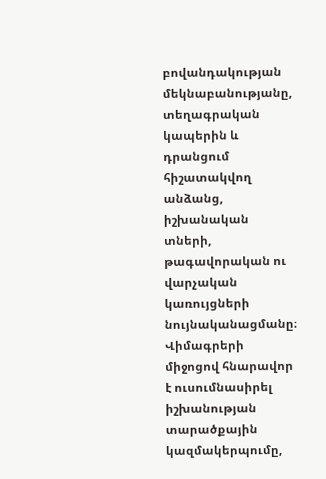բովանդակության մեկնաբանությանը, տեղագրական կապերին և դրանցում հիշատակվող անձանց, իշխանական տների, թագավորական ու վարչական կառույցների նույնականացմանը։ Վիմագրերի միջոցով հնարավոր է ուսումնասիրել իշխանության տարածքային կազմակերպումը,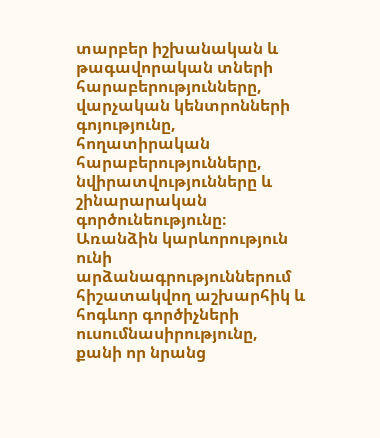տարբեր իշխանական և թագավորական տների հարաբերությունները, վարչական կենտրոնների գոյությունը, հողատիրական հարաբերությունները, նվիրատվությունները և շինարարական գործունեությունը։ Առանձին կարևորություն ունի արձանագրություններում հիշատակվող աշխարհիկ և հոգևոր գործիչների ուսումնասիրությունը, քանի որ նրանց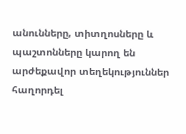անունները, տիտղոսները և պաշտոնները կարող են արժեքավոր տեղեկություններ հաղորդել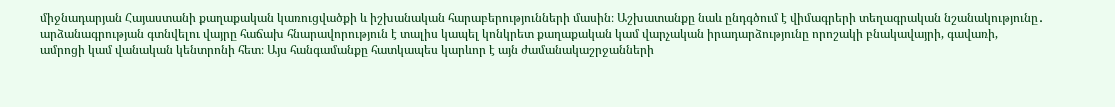միջնադարյան Հայաստանի քաղաքական կառուցվածքի և իշխանական հարաբերությունների մասին։ Աշխատանքը նաև ընդգծում է վիմագրերի տեղագրական նշանակությունը․ արձանագրության գտնվելու վայրը հաճախ հնարավորություն է տալիս կապել կոնկրետ քաղաքական կամ վարչական իրադարձությունը որոշակի բնակավայրի, գավառի, ամրոցի կամ վանական կենտրոնի հետ։ Այս հանգամանքը հատկապես կարևոր է այն ժամանակաշրջանների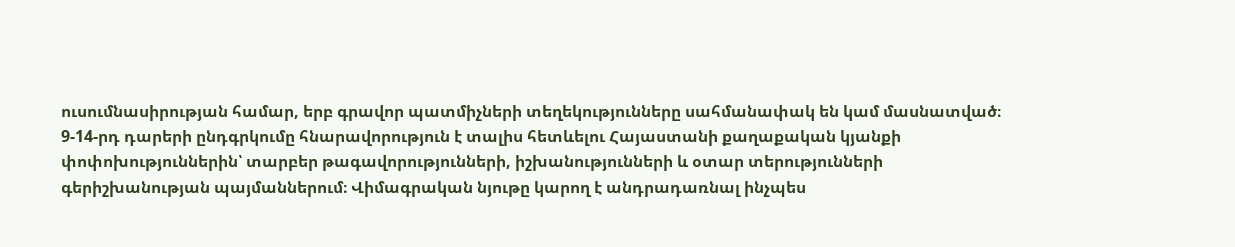ուսումնասիրության համար, երբ գրավոր պատմիչների տեղեկությունները սահմանափակ են կամ մասնատված։ 9-14-րդ դարերի ընդգրկումը հնարավորություն է տալիս հետևելու Հայաստանի քաղաքական կյանքի փոփոխություններին՝ տարբեր թագավորությունների, իշխանությունների և օտար տերությունների գերիշխանության պայմաններում։ Վիմագրական նյութը կարող է անդրադառնալ ինչպես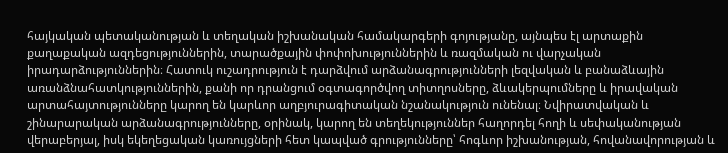հայկական պետականության և տեղական իշխանական համակարգերի գոյությանը, այնպես էլ արտաքին քաղաքական ազդեցություններին, տարածքային փոփոխություններին և ռազմական ու վարչական իրադարձություններին։ Հատուկ ուշադրություն է դարձվում արձանագրությունների լեզվական և բանաձևային առանձնահատկություններին, քանի որ դրանցում օգտագործվող տիտղոսները, ձևակերպումները և իրավական արտահայտությունները կարող են կարևոր աղբյուրագիտական նշանակություն ունենալ։ Նվիրատվական և շինարարական արձանագրությունները, օրինակ, կարող են տեղեկություններ հաղորդել հողի և սեփականության վերաբերյալ, իսկ եկեղեցական կառույցների հետ կապված գրությունները՝ հոգևոր իշխանության, հովանավորության և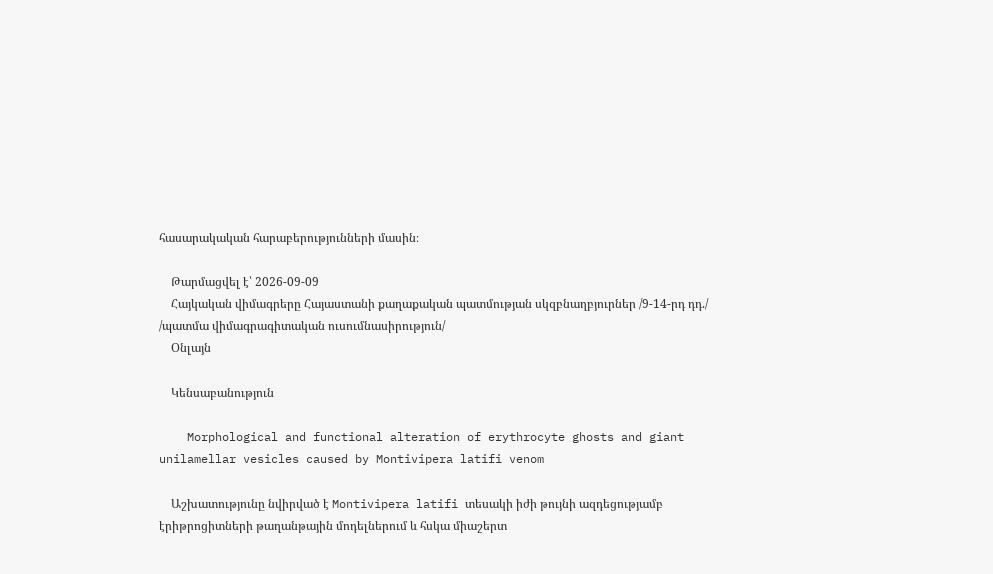հասարակական հարաբերությունների մասին։

    Թարմացվել է՝ 2026-09-09
    Հայկական վիմագրերը Հայաստանի քաղաքական պատմության սկզբնաղբյուրներ /9-14-րդ դդ./ /պատմա վիմագրագիտական ուսումնասիրություն/
    Օնլայն

    Կենսաբանություն

    Morphological and functional alteration of erythrocyte ghosts and giant unilamellar vesicles caused by Montivipera latifi venom

    Աշխատությունը նվիրված է Montivipera latifi տեսակի իժի թույնի ազդեցությամբ էրիթրոցիտների թաղանթային մոդելներում և հսկա միաշերտ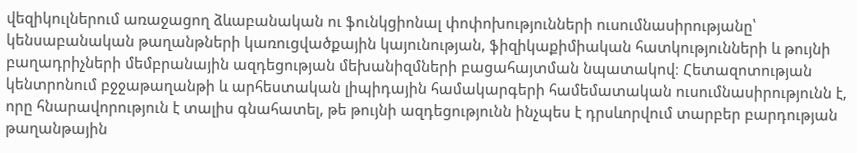վեզիկուլներում առաջացող ձևաբանական ու ֆունկցիոնալ փոփոխությունների ուսումնասիրությանը՝ կենսաբանական թաղանթների կառուցվածքային կայունության, ֆիզիկաքիմիական հատկությունների և թույնի բաղադրիչների մեմբրանային ազդեցության մեխանիզմների բացահայտման նպատակով։ Հետազոտության կենտրոնում բջջաթաղանթի և արհեստական լիպիդային համակարգերի համեմատական ուսումնասիրությունն է, որը հնարավորություն է տալիս գնահատել, թե թույնի ազդեցությունն ինչպես է դրսևորվում տարբեր բարդության թաղանթային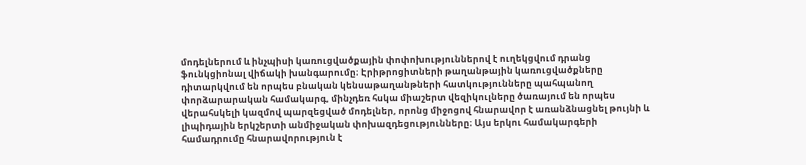մոդելներում և ինչպիսի կառուցվածքային փոփոխություններով է ուղեկցվում դրանց ֆունկցիոնալ վիճակի խանգարումը։ Էրիթրոցիտների թաղանթային կառուցվածքները դիտարկվում են որպես բնական կենսաթաղանթների հատկությունները պահպանող փորձարարական համակարգ, մինչդեռ հսկա միաշերտ վեզիկուլները ծառայում են որպես վերահսկելի կազմով պարզեցված մոդելներ, որոնց միջոցով հնարավոր է առանձնացնել թույնի և լիպիդային երկշերտի անմիջական փոխազդեցությունները։ Այս երկու համակարգերի համադրումը հնարավորություն է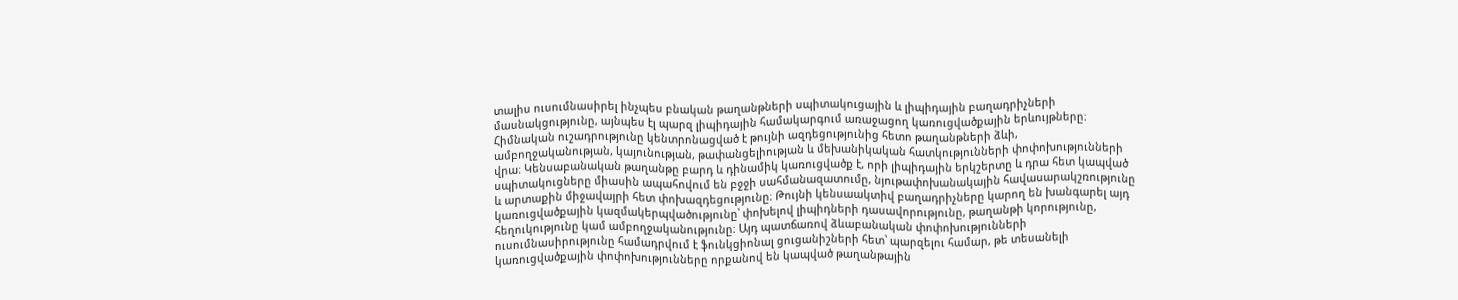տալիս ուսումնասիրել ինչպես բնական թաղանթների սպիտակուցային և լիպիդային բաղադրիչների մասնակցությունը, այնպես էլ պարզ լիպիդային համակարգում առաջացող կառուցվածքային երևույթները։ Հիմնական ուշադրությունը կենտրոնացված է թույնի ազդեցությունից հետո թաղանթների ձևի, ամբողջականության, կայունության, թափանցելիության և մեխանիկական հատկությունների փոփոխությունների վրա։ Կենսաբանական թաղանթը բարդ և դինամիկ կառուցվածք է, որի լիպիդային երկշերտը և դրա հետ կապված սպիտակուցները միասին ապահովում են բջջի սահմանազատումը, նյութափոխանակային հավասարակշռությունը և արտաքին միջավայրի հետ փոխազդեցությունը։ Թույնի կենսաակտիվ բաղադրիչները կարող են խանգարել այդ կառուցվածքային կազմակերպվածությունը՝ փոխելով լիպիդների դասավորությունը, թաղանթի կորությունը, հեղուկությունը կամ ամբողջականությունը։ Այդ պատճառով ձևաբանական փոփոխությունների ուսումնասիրությունը համադրվում է ֆունկցիոնալ ցուցանիշների հետ՝ պարզելու համար, թե տեսանելի կառուցվածքային փոփոխությունները որքանով են կապված թաղանթային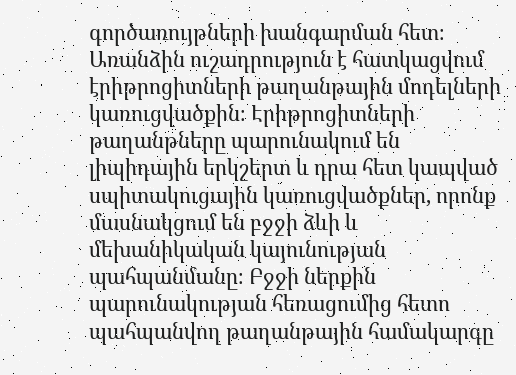գործառույթների խանգարման հետ։ Առանձին ուշադրություն է հատկացվում էրիթրոցիտների թաղանթային մոդելների կառուցվածքին։ Էրիթրոցիտների թաղանթները պարունակում են լիպիդային երկշերտ և դրա հետ կապված սպիտակուցային կառուցվածքներ, որոնք մասնակցում են բջջի ձևի և մեխանիկական կայունության պահպանմանը։ Բջջի ներքին պարունակության հեռացումից հետո պահպանվող թաղանթային համակարգը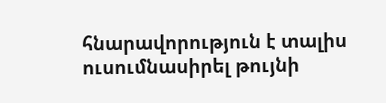հնարավորություն է տալիս ուսումնասիրել թույնի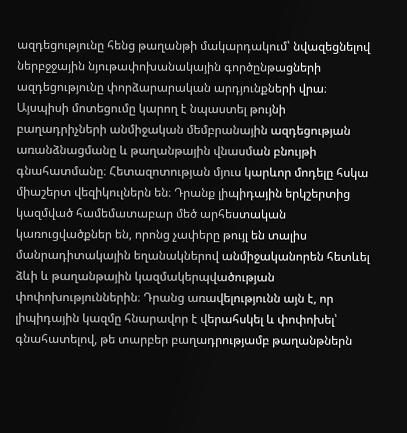ազդեցությունը հենց թաղանթի մակարդակում՝ նվազեցնելով ներբջջային նյութափոխանակային գործընթացների ազդեցությունը փորձարարական արդյունքների վրա։ Այսպիսի մոտեցումը կարող է նպաստել թույնի բաղադրիչների անմիջական մեմբրանային ազդեցության առանձնացմանը և թաղանթային վնասման բնույթի գնահատմանը։ Հետազոտության մյուս կարևոր մոդելը հսկա միաշերտ վեզիկուլներն են։ Դրանք լիպիդային երկշերտից կազմված համեմատաբար մեծ արհեստական կառուցվածքներ են, որոնց չափերը թույլ են տալիս մանրադիտակային եղանակներով անմիջականորեն հետևել ձևի և թաղանթային կազմակերպվածության փոփոխություններին։ Դրանց առավելությունն այն է, որ լիպիդային կազմը հնարավոր է վերահսկել և փոփոխել՝ գնահատելով, թե տարբեր բաղադրությամբ թաղանթներն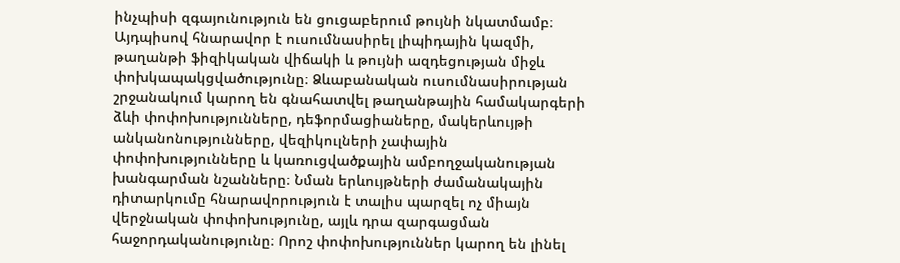ինչպիսի զգայունություն են ցուցաբերում թույնի նկատմամբ։ Այդպիսով հնարավոր է ուսումնասիրել լիպիդային կազմի, թաղանթի ֆիզիկական վիճակի և թույնի ազդեցության միջև փոխկապակցվածությունը։ Ձևաբանական ուսումնասիրության շրջանակում կարող են գնահատվել թաղանթային համակարգերի ձևի փոփոխությունները, դեֆորմացիաները, մակերևույթի անկանոնությունները, վեզիկուլների չափային փոփոխությունները և կառուցվածքային ամբողջականության խանգարման նշանները։ Նման երևույթների ժամանակային դիտարկումը հնարավորություն է տալիս պարզել ոչ միայն վերջնական փոփոխությունը, այլև դրա զարգացման հաջորդականությունը։ Որոշ փոփոխություններ կարող են լինել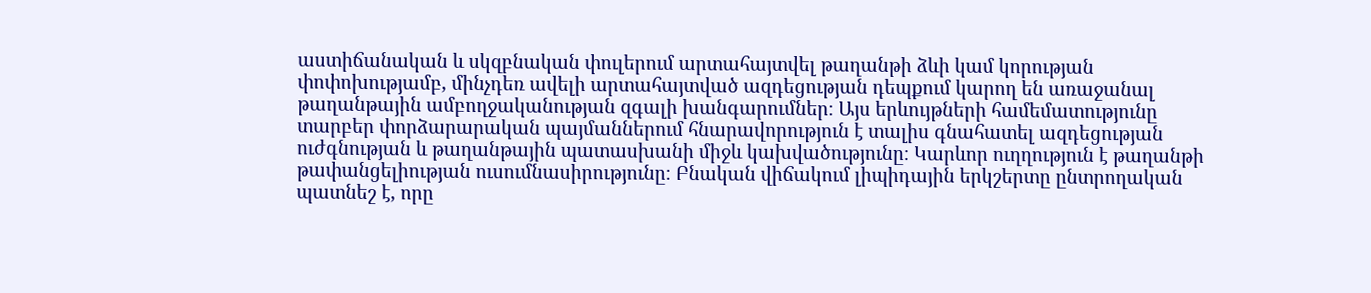աստիճանական և սկզբնական փուլերում արտահայտվել թաղանթի ձևի կամ կորության փոփոխությամբ, մինչդեռ ավելի արտահայտված ազդեցության դեպքում կարող են առաջանալ թաղանթային ամբողջականության զգալի խանգարումներ։ Այս երևույթների համեմատությունը տարբեր փորձարարական պայմաններում հնարավորություն է տալիս գնահատել ազդեցության ուժգնության և թաղանթային պատասխանի միջև կախվածությունը։ Կարևոր ուղղություն է թաղանթի թափանցելիության ուսումնասիրությունը։ Բնական վիճակում լիպիդային երկշերտը ընտրողական պատնեշ է, որը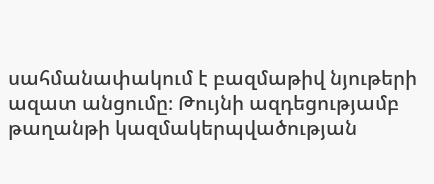սահմանափակում է բազմաթիվ նյութերի ազատ անցումը։ Թույնի ազդեցությամբ թաղանթի կազմակերպվածության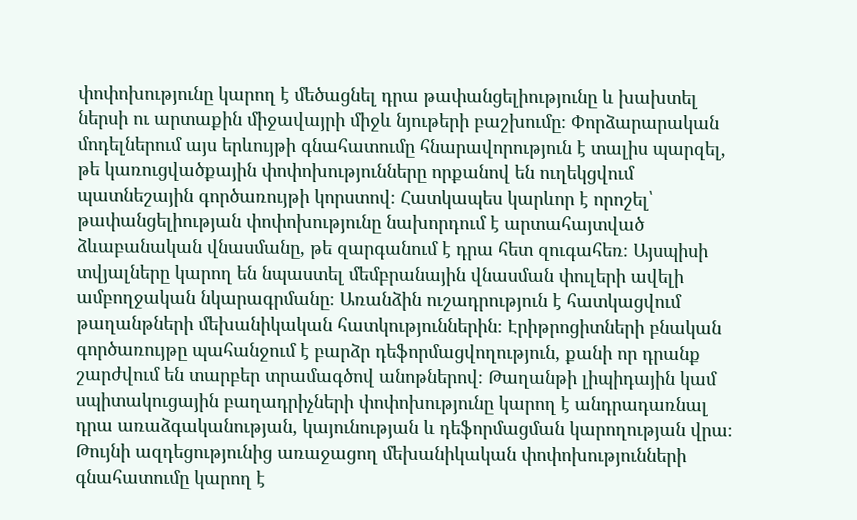փոփոխությունը կարող է մեծացնել դրա թափանցելիությունը և խախտել ներսի ու արտաքին միջավայրի միջև նյութերի բաշխումը։ Փորձարարական մոդելներում այս երևույթի գնահատումը հնարավորություն է տալիս պարզել, թե կառուցվածքային փոփոխությունները որքանով են ուղեկցվում պատնեշային գործառույթի կորստով։ Հատկապես կարևոր է որոշել՝ թափանցելիության փոփոխությունը նախորդում է արտահայտված ձևաբանական վնասմանը, թե զարգանում է դրա հետ զուգահեռ։ Այսպիսի տվյալները կարող են նպաստել մեմբրանային վնասման փուլերի ավելի ամբողջական նկարագրմանը։ Առանձին ուշադրություն է հատկացվում թաղանթների մեխանիկական հատկություններին։ Էրիթրոցիտների բնական գործառույթը պահանջում է բարձր դեֆորմացվողություն, քանի որ դրանք շարժվում են տարբեր տրամագծով անոթներով։ Թաղանթի լիպիդային կամ սպիտակուցային բաղադրիչների փոփոխությունը կարող է անդրադառնալ դրա առաձգականության, կայունության և դեֆորմացման կարողության վրա։ Թույնի ազդեցությունից առաջացող մեխանիկական փոփոխությունների գնահատումը կարող է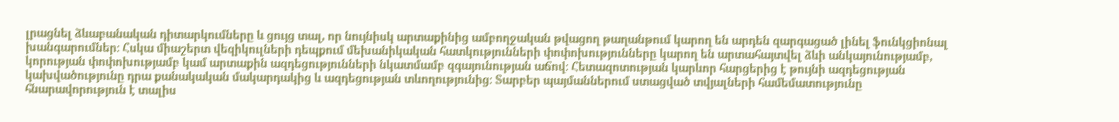լրացնել ձևաբանական դիտարկումները և ցույց տալ, որ նույնիսկ արտաքինից ամբողջական թվացող թաղանթում կարող են արդեն զարգացած լինել ֆունկցիոնալ խանգարումներ։ Հսկա միաշերտ վեզիկուլների դեպքում մեխանիկական հատկությունների փոփոխությունները կարող են արտահայտվել ձևի անկայունությամբ, կորության փոփոխությամբ կամ արտաքին ազդեցությունների նկատմամբ զգայունության աճով։ Հետազոտության կարևոր հարցերից է թույնի ազդեցության կախվածությունը դրա քանակական մակարդակից և ազդեցության տևողությունից։ Տարբեր պայմաններում ստացված տվյալների համեմատությունը հնարավորություն է տալիս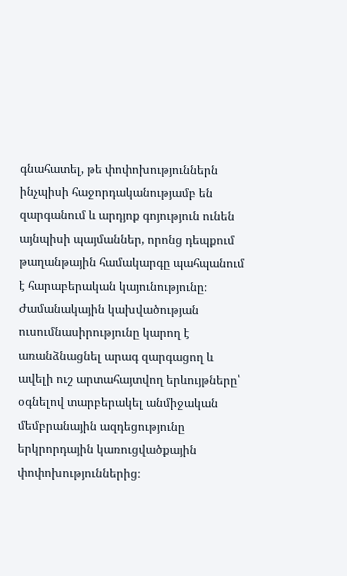գնահատել, թե փոփոխություններն ինչպիսի հաջորդականությամբ են զարգանում և արդյոք գոյություն ունեն այնպիսի պայմաններ, որոնց դեպքում թաղանթային համակարգը պահպանում է հարաբերական կայունությունը։ Ժամանակային կախվածության ուսումնասիրությունը կարող է առանձնացնել արագ զարգացող և ավելի ուշ արտահայտվող երևույթները՝ օգնելով տարբերակել անմիջական մեմբրանային ազդեցությունը երկրորդային կառուցվածքային փոփոխություններից։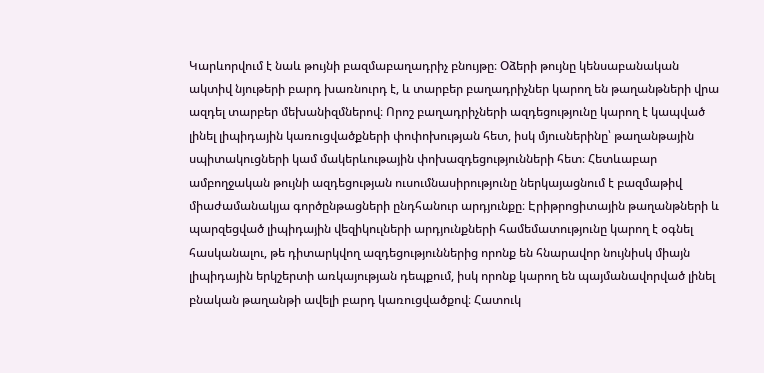Կարևորվում է նաև թույնի բազմաբաղադրիչ բնույթը։ Օձերի թույնը կենսաբանական ակտիվ նյութերի բարդ խառնուրդ է, և տարբեր բաղադրիչներ կարող են թաղանթների վրա ազդել տարբեր մեխանիզմներով։ Որոշ բաղադրիչների ազդեցությունը կարող է կապված լինել լիպիդային կառուցվածքների փոփոխության հետ, իսկ մյուսներինը՝ թաղանթային սպիտակուցների կամ մակերևութային փոխազդեցությունների հետ։ Հետևաբար ամբողջական թույնի ազդեցության ուսումնասիրությունը ներկայացնում է բազմաթիվ միաժամանակյա գործընթացների ընդհանուր արդյունքը։ Էրիթրոցիտային թաղանթների և պարզեցված լիպիդային վեզիկուլների արդյունքների համեմատությունը կարող է օգնել հասկանալու, թե դիտարկվող ազդեցություններից որոնք են հնարավոր նույնիսկ միայն լիպիդային երկշերտի առկայության դեպքում, իսկ որոնք կարող են պայմանավորված լինել բնական թաղանթի ավելի բարդ կառուցվածքով։ Հատուկ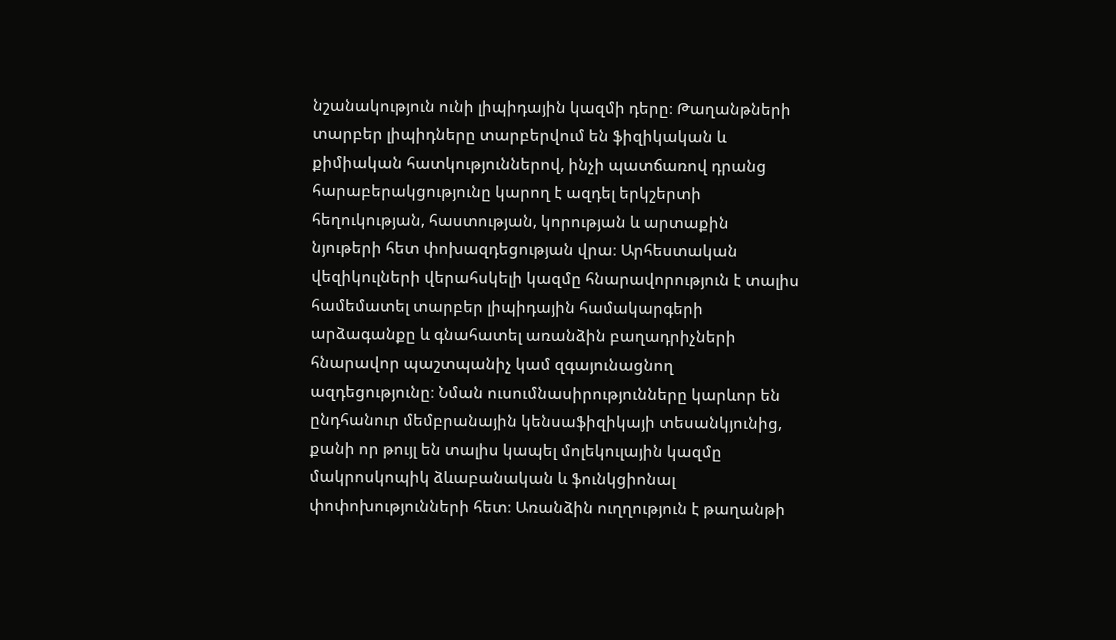նշանակություն ունի լիպիդային կազմի դերը։ Թաղանթների տարբեր լիպիդները տարբերվում են ֆիզիկական և քիմիական հատկություններով, ինչի պատճառով դրանց հարաբերակցությունը կարող է ազդել երկշերտի հեղուկության, հաստության, կորության և արտաքին նյութերի հետ փոխազդեցության վրա։ Արհեստական վեզիկուլների վերահսկելի կազմը հնարավորություն է տալիս համեմատել տարբեր լիպիդային համակարգերի արձագանքը և գնահատել առանձին բաղադրիչների հնարավոր պաշտպանիչ կամ զգայունացնող ազդեցությունը։ Նման ուսումնասիրությունները կարևոր են ընդհանուր մեմբրանային կենսաֆիզիկայի տեսանկյունից, քանի որ թույլ են տալիս կապել մոլեկուլային կազմը մակրոսկոպիկ ձևաբանական և ֆունկցիոնալ փոփոխությունների հետ։ Առանձին ուղղություն է թաղանթի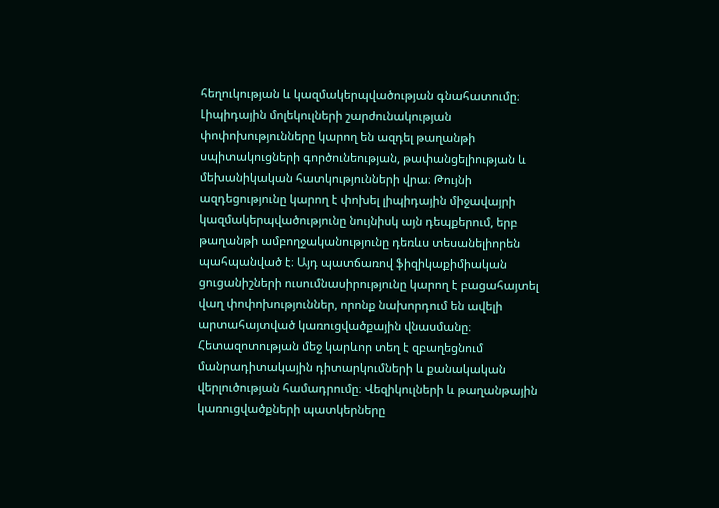հեղուկության և կազմակերպվածության գնահատումը։ Լիպիդային մոլեկուլների շարժունակության փոփոխությունները կարող են ազդել թաղանթի սպիտակուցների գործունեության, թափանցելիության և մեխանիկական հատկությունների վրա։ Թույնի ազդեցությունը կարող է փոխել լիպիդային միջավայրի կազմակերպվածությունը նույնիսկ այն դեպքերում, երբ թաղանթի ամբողջականությունը դեռևս տեսանելիորեն պահպանված է։ Այդ պատճառով ֆիզիկաքիմիական ցուցանիշների ուսումնասիրությունը կարող է բացահայտել վաղ փոփոխություններ, որոնք նախորդում են ավելի արտահայտված կառուցվածքային վնասմանը։ Հետազոտության մեջ կարևոր տեղ է զբաղեցնում մանրադիտակային դիտարկումների և քանակական վերլուծության համադրումը։ Վեզիկուլների և թաղանթային կառուցվածքների պատկերները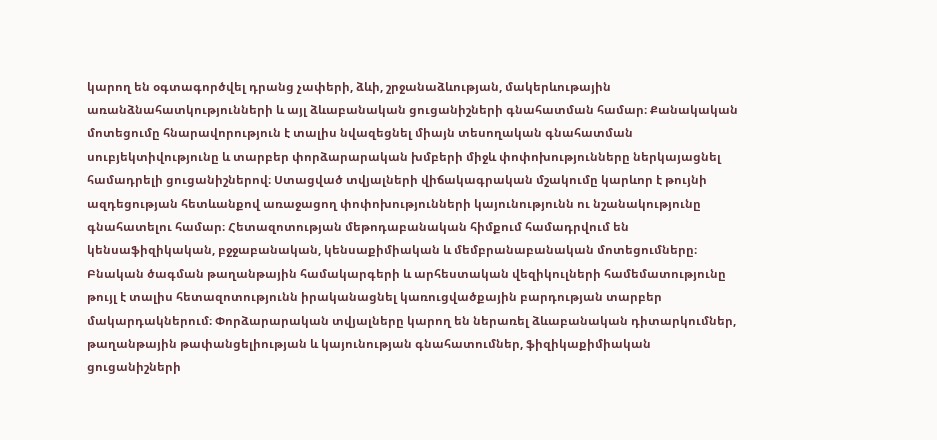կարող են օգտագործվել դրանց չափերի, ձևի, շրջանաձևության, մակերևութային առանձնահատկությունների և այլ ձևաբանական ցուցանիշների գնահատման համար։ Քանակական մոտեցումը հնարավորություն է տալիս նվազեցնել միայն տեսողական գնահատման սուբյեկտիվությունը և տարբեր փորձարարական խմբերի միջև փոփոխությունները ներկայացնել համադրելի ցուցանիշներով։ Ստացված տվյալների վիճակագրական մշակումը կարևոր է թույնի ազդեցության հետևանքով առաջացող փոփոխությունների կայունությունն ու նշանակությունը գնահատելու համար։ Հետազոտության մեթոդաբանական հիմքում համադրվում են կենսաֆիզիկական, բջջաբանական, կենսաքիմիական և մեմբրանաբանական մոտեցումները։ Բնական ծագման թաղանթային համակարգերի և արհեստական վեզիկուլների համեմատությունը թույլ է տալիս հետազոտությունն իրականացնել կառուցվածքային բարդության տարբեր մակարդակներում։ Փորձարարական տվյալները կարող են ներառել ձևաբանական դիտարկումներ, թաղանթային թափանցելիության և կայունության գնահատումներ, ֆիզիկաքիմիական ցուցանիշների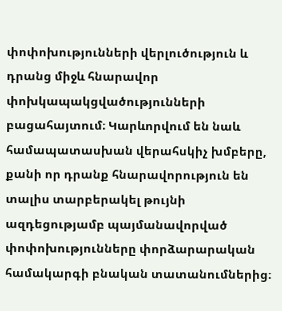փոփոխությունների վերլուծություն և դրանց միջև հնարավոր փոխկապակցվածությունների բացահայտում։ Կարևորվում են նաև համապատասխան վերահսկիչ խմբերը, քանի որ դրանք հնարավորություն են տալիս տարբերակել թույնի ազդեցությամբ պայմանավորված փոփոխությունները փորձարարական համակարգի բնական տատանումներից։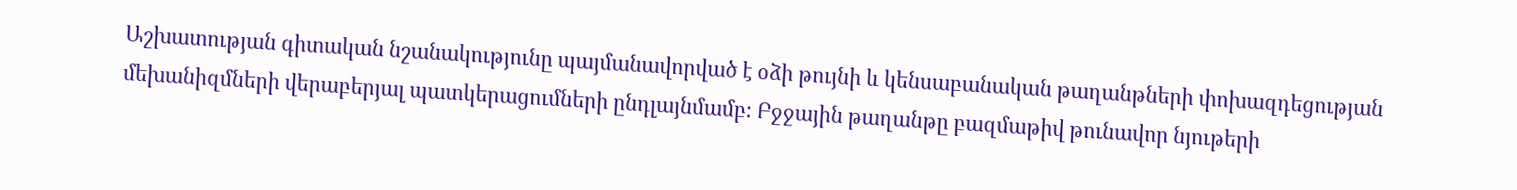Աշխատության գիտական նշանակությունը պայմանավորված է օձի թույնի և կենսաբանական թաղանթների փոխազդեցության մեխանիզմների վերաբերյալ պատկերացումների ընդլայնմամբ։ Բջջային թաղանթը բազմաթիվ թունավոր նյութերի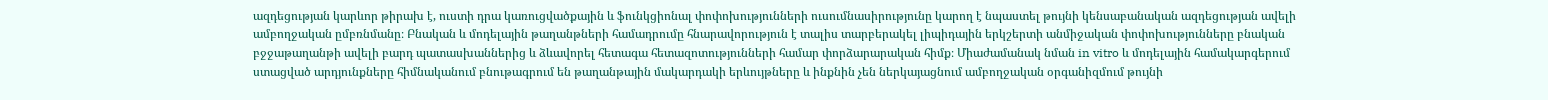ազդեցության կարևոր թիրախ է, ուստի դրա կառուցվածքային և ֆունկցիոնալ փոփոխությունների ուսումնասիրությունը կարող է նպաստել թույնի կենսաբանական ազդեցության ավելի ամբողջական ըմբռնմանը։ Բնական և մոդելային թաղանթների համադրումը հնարավորություն է տալիս տարբերակել լիպիդային երկշերտի անմիջական փոփոխությունները բնական բջջաթաղանթի ավելի բարդ պատասխաններից և ձևավորել հետագա հետազոտությունների համար փորձարարական հիմք։ Միաժամանակ նման in vitro և մոդելային համակարգերում ստացված արդյունքները հիմնականում բնութագրում են թաղանթային մակարդակի երևույթները և ինքնին չեն ներկայացնում ամբողջական օրգանիզմում թույնի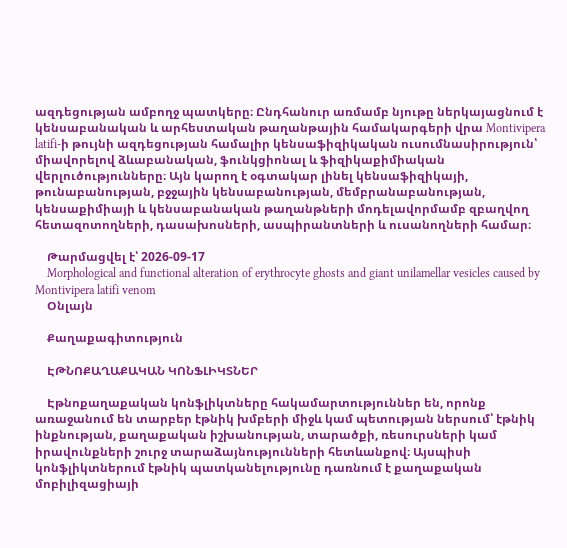ազդեցության ամբողջ պատկերը։ Ընդհանուր առմամբ նյութը ներկայացնում է կենսաբանական և արհեստական թաղանթային համակարգերի վրա Montivipera latifi-ի թույնի ազդեցության համալիր կենսաֆիզիկական ուսումնասիրություն՝ միավորելով ձևաբանական, ֆունկցիոնալ և ֆիզիկաքիմիական վերլուծությունները։ Այն կարող է օգտակար լինել կենսաֆիզիկայի, թունաբանության, բջջային կենսաբանության, մեմբրանաբանության, կենսաքիմիայի և կենսաբանական թաղանթների մոդելավորմամբ զբաղվող հետազոտողների, դասախոսների, ասպիրանտների և ուսանողների համար։

    Թարմացվել է՝ 2026-09-17
    Morphological and functional alteration of erythrocyte ghosts and giant unilamellar vesicles caused by Montivipera latifi venom
    Օնլայն

    Քաղաքագիտություն

    ԷԹՆՈՔԱՂԱՔԱԿԱՆ ԿՈՆՖԼԻԿՏՆԵՐ

    Էթնոքաղաքական կոնֆլիկտները հակամարտություններ են, որոնք առաջանում են տարբեր էթնիկ խմբերի միջև կամ պետության ներսում՝ էթնիկ ինքնության, քաղաքական իշխանության, տարածքի, ռեսուրսների կամ իրավունքների շուրջ տարաձայնությունների հետևանքով։ Այսպիսի կոնֆլիկտներում էթնիկ պատկանելությունը դառնում է քաղաքական մոբիլիզացիայի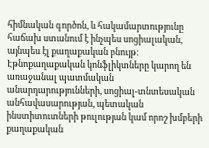հիմնական գործոն, և հակամարտությունը հաճախ ստանում է ինչպես սոցիալական, այնպես էլ քաղաքական բնույթ։ Էթնոքաղաքական կոնֆլիկտները կարող են առաջանալ պատմական անարդարությունների, սոցիալ-տնտեսական անհավասարության, պետական ինստիտուտների թուլության կամ որոշ խմբերի քաղաքական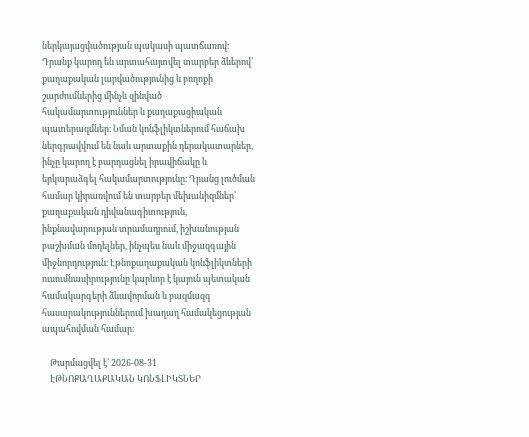ներկայացվածության պակասի պատճառով։ Դրանք կարող են արտահայտվել տարբեր ձևերով՝ քաղաքական լարվածությունից և բողոքի շարժումներից մինչև զինված հակամարտություններ և քաղաքացիական պատերազմներ։ Նման կոնֆլիկտներում հաճախ ներգրավվում են նաև արտաքին դերակատարներ, ինչը կարող է բարդացնել իրավիճակը և երկարաձգել հակամարտությունը։ Դրանց լուծման համար կիրառվում են տարբեր մեխանիզմներ՝ քաղաքական դիվանագիտություն, ինքնավարության տրամադրում, իշխանության բաշխման մոդելներ, ինչպես նաև միջազգային միջնորդություն։ Էթնոքաղաքական կոնֆլիկտների ուսումնասիրությունը կարևոր է կայուն պետական համակարգերի ձևավորման և բազմազգ հասարակություններում խաղաղ համակեցության ապահովման համար։

    Թարմացվել է՝ 2026-08-31
    ԷԹՆՈՔԱՂԱՔԱԿԱՆ ԿՈՆՖԼԻԿՏՆԵՐ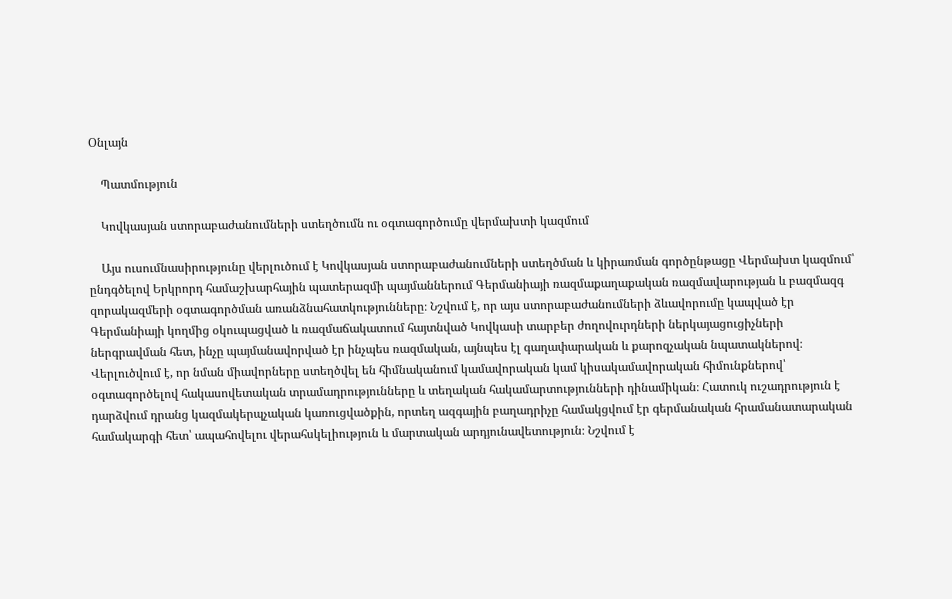Օնլայն

    Պատմություն

    Կովկասյան ստորաբաժանումների ստեղծումն ու օգտագործումը վերմախտի կազմում

    Այս ուսումնասիրությունը վերլուծում է Կովկասյան ստորաբաժանումների ստեղծման և կիրառման գործընթացը Վերմախտ կազմում՝ ընդգծելով Երկրորդ համաշխարհային պատերազմի պայմաններում Գերմանիայի ռազմաքաղաքական ռազմավարության և բազմազգ զորակազմերի օգտագործման առանձնահատկությունները։ Նշվում է, որ այս ստորաբաժանումների ձևավորումը կապված էր Գերմանիայի կողմից օկուպացված և ռազմաճակատում հայտնված Կովկասի տարբեր ժողովուրդների ներկայացուցիչների ներգրավման հետ, ինչը պայմանավորված էր ինչպես ռազմական, այնպես էլ գաղափարական և քարոզչական նպատակներով։ Վերլուծվում է, որ նման միավորները ստեղծվել են հիմնականում կամավորական կամ կիսակամավորական հիմունքներով՝ օգտագործելով հակասովետական տրամադրությունները և տեղական հակամարտությունների դինամիկան։ Հատուկ ուշադրություն է դարձվում դրանց կազմակերպչական կառուցվածքին, որտեղ ազգային բաղադրիչը համակցվում էր գերմանական հրամանատարական համակարգի հետ՝ ապահովելու վերահսկելիություն և մարտական արդյունավետություն։ Նշվում է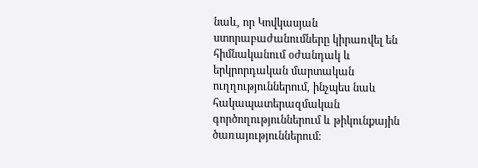նաև, որ Կովկասյան ստորաբաժանումները կիրառվել են հիմնականում օժանդակ և երկրորդական մարտական ուղղություններում, ինչպես նաև հակապատերազմական գործողություններում և թիկունքային ծառայություններում։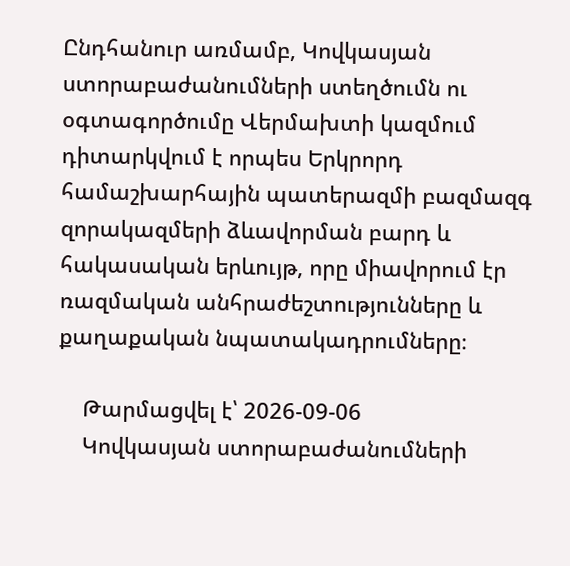Ընդհանուր առմամբ, Կովկասյան ստորաբաժանումների ստեղծումն ու օգտագործումը Վերմախտի կազմում դիտարկվում է որպես Երկրորդ համաշխարհային պատերազմի բազմազգ զորակազմերի ձևավորման բարդ և հակասական երևույթ, որը միավորում էր ռազմական անհրաժեշտությունները և քաղաքական նպատակադրումները։

    Թարմացվել է՝ 2026-09-06
    Կովկասյան ստորաբաժանումների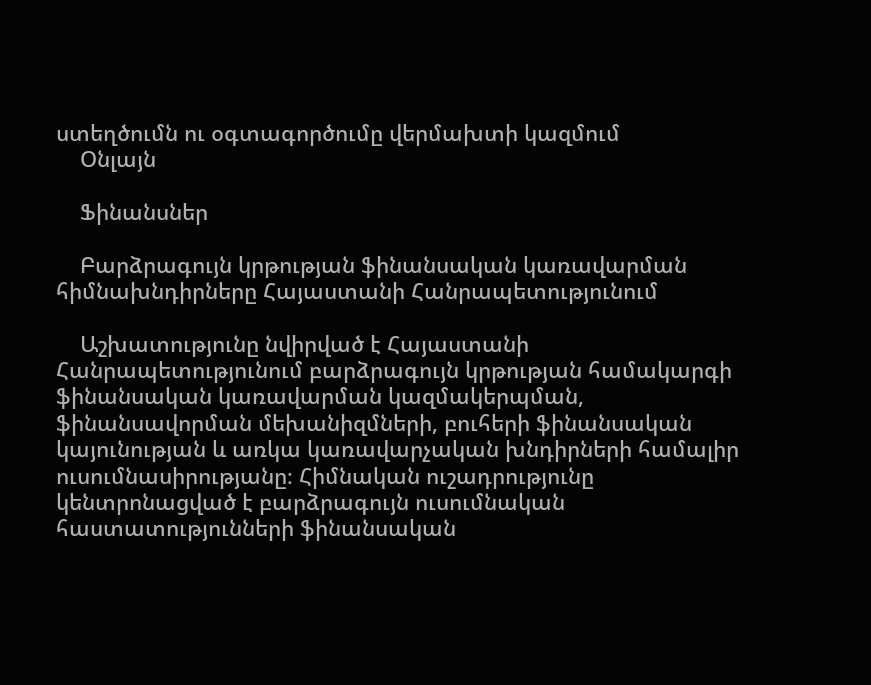ստեղծումն ու օգտագործումը վերմախտի կազմում
    Օնլայն

    Ֆինանսներ

    Բարձրագույն կրթության ֆինանսական կառավարման հիմնախնդիրները Հայաստանի Հանրապետությունում

    Աշխատությունը նվիրված է Հայաստանի Հանրապետությունում բարձրագույն կրթության համակարգի ֆինանսական կառավարման կազմակերպման, ֆինանսավորման մեխանիզմների, բուհերի ֆինանսական կայունության և առկա կառավարչական խնդիրների համալիր ուսումնասիրությանը։ Հիմնական ուշադրությունը կենտրոնացված է բարձրագույն ուսումնական հաստատությունների ֆինանսական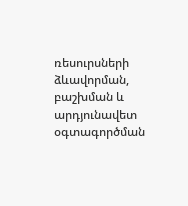ռեսուրսների ձևավորման, բաշխման և արդյունավետ օգտագործման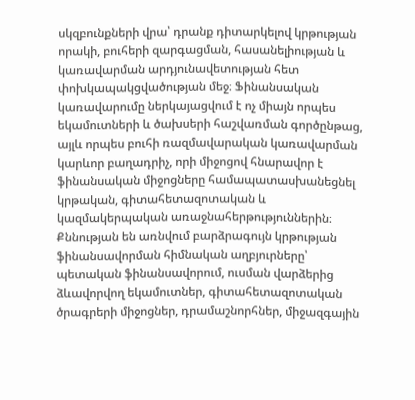սկզբունքների վրա՝ դրանք դիտարկելով կրթության որակի, բուհերի զարգացման, հասանելիության և կառավարման արդյունավետության հետ փոխկապակցվածության մեջ։ Ֆինանսական կառավարումը ներկայացվում է ոչ միայն որպես եկամուտների և ծախսերի հաշվառման գործընթաց, այլև որպես բուհի ռազմավարական կառավարման կարևոր բաղադրիչ, որի միջոցով հնարավոր է ֆինանսական միջոցները համապատասխանեցնել կրթական, գիտահետազոտական և կազմակերպական առաջնահերթություններին։ Քննության են առնվում բարձրագույն կրթության ֆինանսավորման հիմնական աղբյուրները՝ պետական ֆինանսավորում, ուսման վարձերից ձևավորվող եկամուտներ, գիտահետազոտական ծրագրերի միջոցներ, դրամաշնորհներ, միջազգային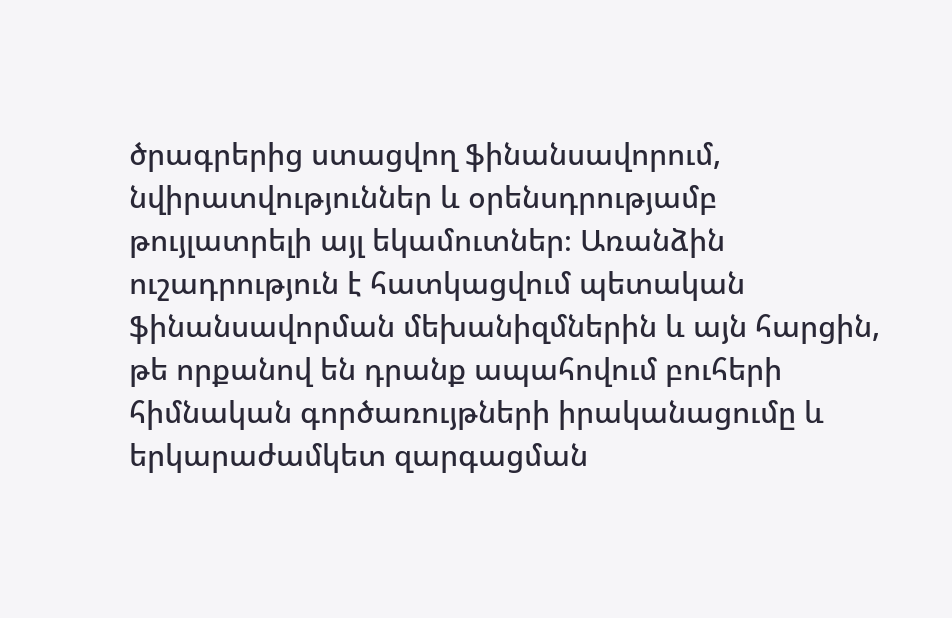ծրագրերից ստացվող ֆինանսավորում, նվիրատվություններ և օրենսդրությամբ թույլատրելի այլ եկամուտներ։ Առանձին ուշադրություն է հատկացվում պետական ֆինանսավորման մեխանիզմներին և այն հարցին, թե որքանով են դրանք ապահովում բուհերի հիմնական գործառույթների իրականացումը և երկարաժամկետ զարգացման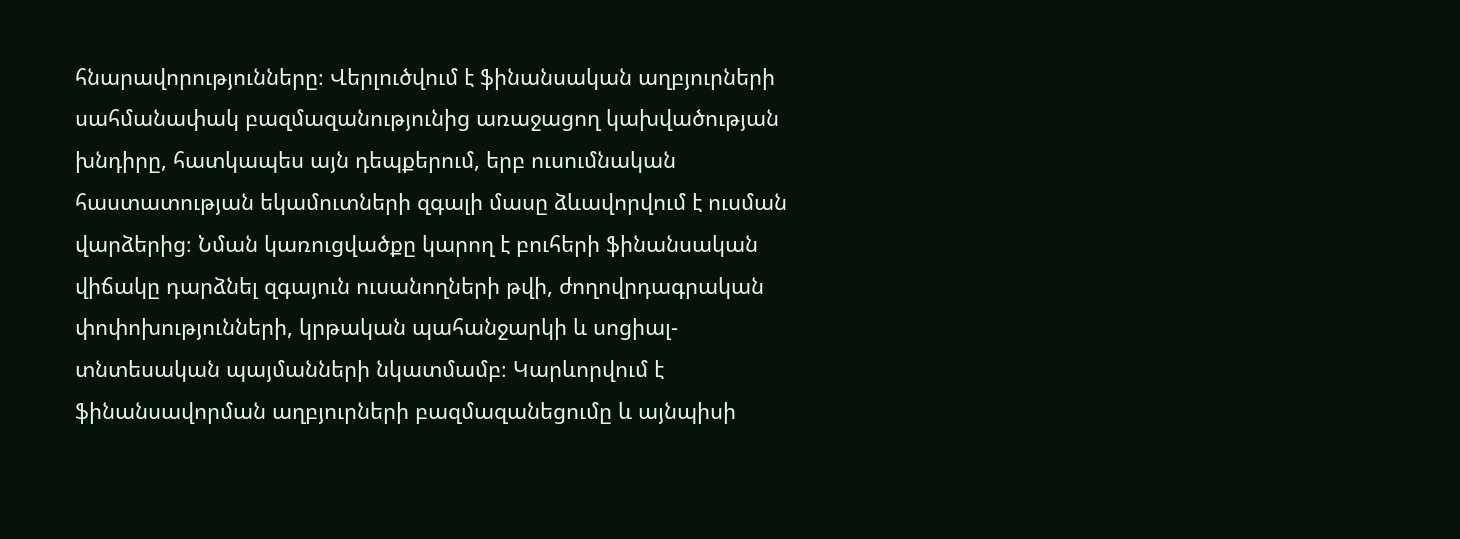հնարավորությունները։ Վերլուծվում է ֆինանսական աղբյուրների սահմանափակ բազմազանությունից առաջացող կախվածության խնդիրը, հատկապես այն դեպքերում, երբ ուսումնական հաստատության եկամուտների զգալի մասը ձևավորվում է ուսման վարձերից։ Նման կառուցվածքը կարող է բուհերի ֆինանսական վիճակը դարձնել զգայուն ուսանողների թվի, ժողովրդագրական փոփոխությունների, կրթական պահանջարկի և սոցիալ-տնտեսական պայմանների նկատմամբ։ Կարևորվում է ֆինանսավորման աղբյուրների բազմազանեցումը և այնպիսի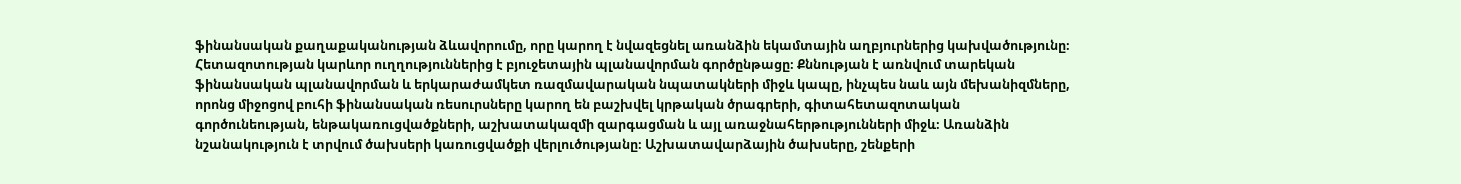ֆինանսական քաղաքականության ձևավորումը, որը կարող է նվազեցնել առանձին եկամտային աղբյուրներից կախվածությունը։ Հետազոտության կարևոր ուղղություններից է բյուջետային պլանավորման գործընթացը։ Քննության է առնվում տարեկան ֆինանսական պլանավորման և երկարաժամկետ ռազմավարական նպատակների միջև կապը, ինչպես նաև այն մեխանիզմները, որոնց միջոցով բուհի ֆինանսական ռեսուրսները կարող են բաշխվել կրթական ծրագրերի, գիտահետազոտական գործունեության, ենթակառուցվածքների, աշխատակազմի զարգացման և այլ առաջնահերթությունների միջև։ Առանձին նշանակություն է տրվում ծախսերի կառուցվածքի վերլուծությանը։ Աշխատավարձային ծախսերը, շենքերի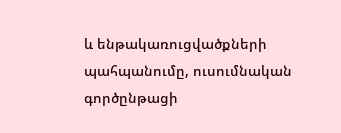և ենթակառուցվածքների պահպանումը, ուսումնական գործընթացի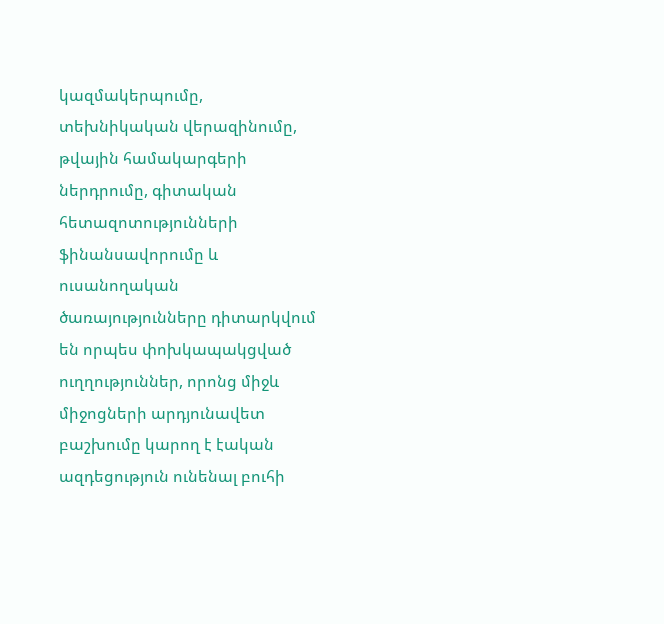կազմակերպումը, տեխնիկական վերազինումը, թվային համակարգերի ներդրումը, գիտական հետազոտությունների ֆինանսավորումը և ուսանողական ծառայությունները դիտարկվում են որպես փոխկապակցված ուղղություններ, որոնց միջև միջոցների արդյունավետ բաշխումը կարող է էական ազդեցություն ունենալ բուհի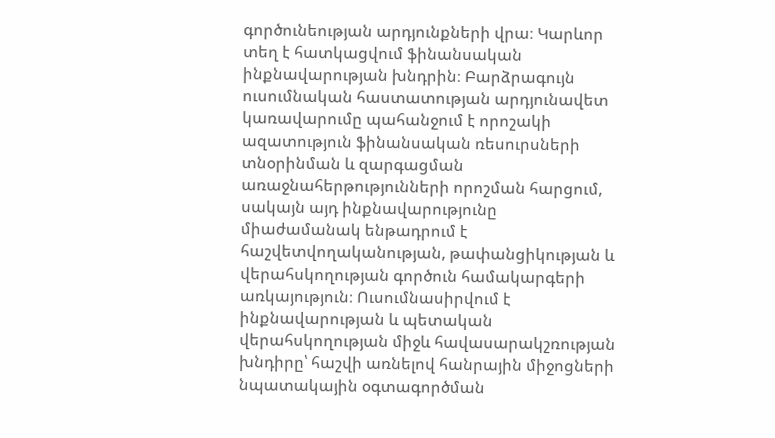գործունեության արդյունքների վրա։ Կարևոր տեղ է հատկացվում ֆինանսական ինքնավարության խնդրին։ Բարձրագույն ուսումնական հաստատության արդյունավետ կառավարումը պահանջում է որոշակի ազատություն ֆինանսական ռեսուրսների տնօրինման և զարգացման առաջնահերթությունների որոշման հարցում, սակայն այդ ինքնավարությունը միաժամանակ ենթադրում է հաշվետվողականության, թափանցիկության և վերահսկողության գործուն համակարգերի առկայություն։ Ուսումնասիրվում է ինքնավարության և պետական վերահսկողության միջև հավասարակշռության խնդիրը՝ հաշվի առնելով հանրային միջոցների նպատակային օգտագործման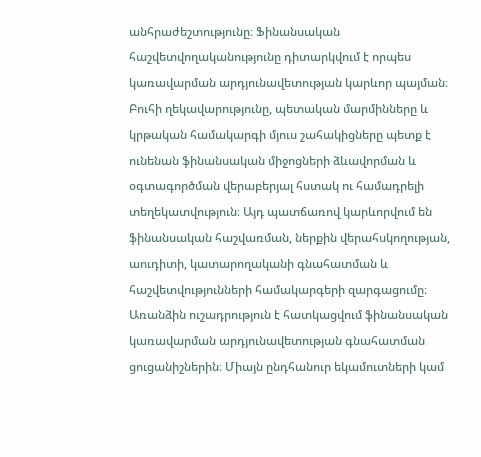անհրաժեշտությունը։ Ֆինանսական հաշվետվողականությունը դիտարկվում է որպես կառավարման արդյունավետության կարևոր պայման։ Բուհի ղեկավարությունը, պետական մարմինները և կրթական համակարգի մյուս շահակիցները պետք է ունենան ֆինանսական միջոցների ձևավորման և օգտագործման վերաբերյալ հստակ ու համադրելի տեղեկատվություն։ Այդ պատճառով կարևորվում են ֆինանսական հաշվառման, ներքին վերահսկողության, աուդիտի, կատարողականի գնահատման և հաշվետվությունների համակարգերի զարգացումը։ Առանձին ուշադրություն է հատկացվում ֆինանսական կառավարման արդյունավետության գնահատման ցուցանիշներին։ Միայն ընդհանուր եկամուտների կամ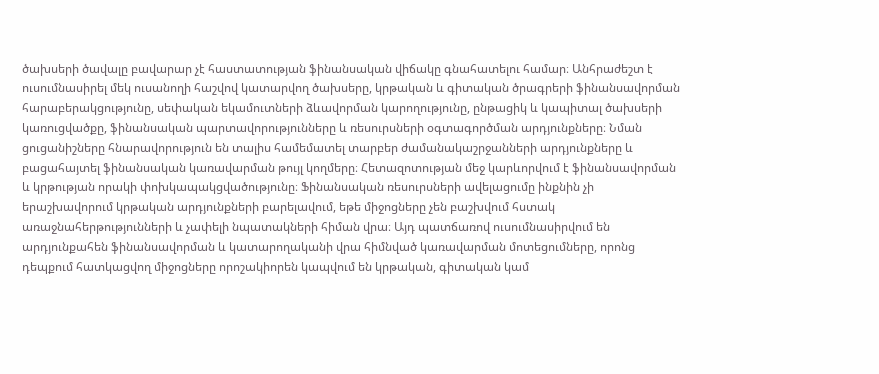ծախսերի ծավալը բավարար չէ հաստատության ֆինանսական վիճակը գնահատելու համար։ Անհրաժեշտ է ուսումնասիրել մեկ ուսանողի հաշվով կատարվող ծախսերը, կրթական և գիտական ծրագրերի ֆինանսավորման հարաբերակցությունը, սեփական եկամուտների ձևավորման կարողությունը, ընթացիկ և կապիտալ ծախսերի կառուցվածքը, ֆինանսական պարտավորությունները և ռեսուրսների օգտագործման արդյունքները։ Նման ցուցանիշները հնարավորություն են տալիս համեմատել տարբեր ժամանակաշրջանների արդյունքները և բացահայտել ֆինանսական կառավարման թույլ կողմերը։ Հետազոտության մեջ կարևորվում է ֆինանսավորման և կրթության որակի փոխկապակցվածությունը։ Ֆինանսական ռեսուրսների ավելացումը ինքնին չի երաշխավորում կրթական արդյունքների բարելավում, եթե միջոցները չեն բաշխվում հստակ առաջնահերթությունների և չափելի նպատակների հիման վրա։ Այդ պատճառով ուսումնասիրվում են արդյունքահեն ֆինանսավորման և կատարողականի վրա հիմնված կառավարման մոտեցումները, որոնց դեպքում հատկացվող միջոցները որոշակիորեն կապվում են կրթական, գիտական կամ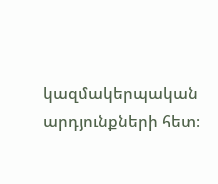կազմակերպական արդյունքների հետ։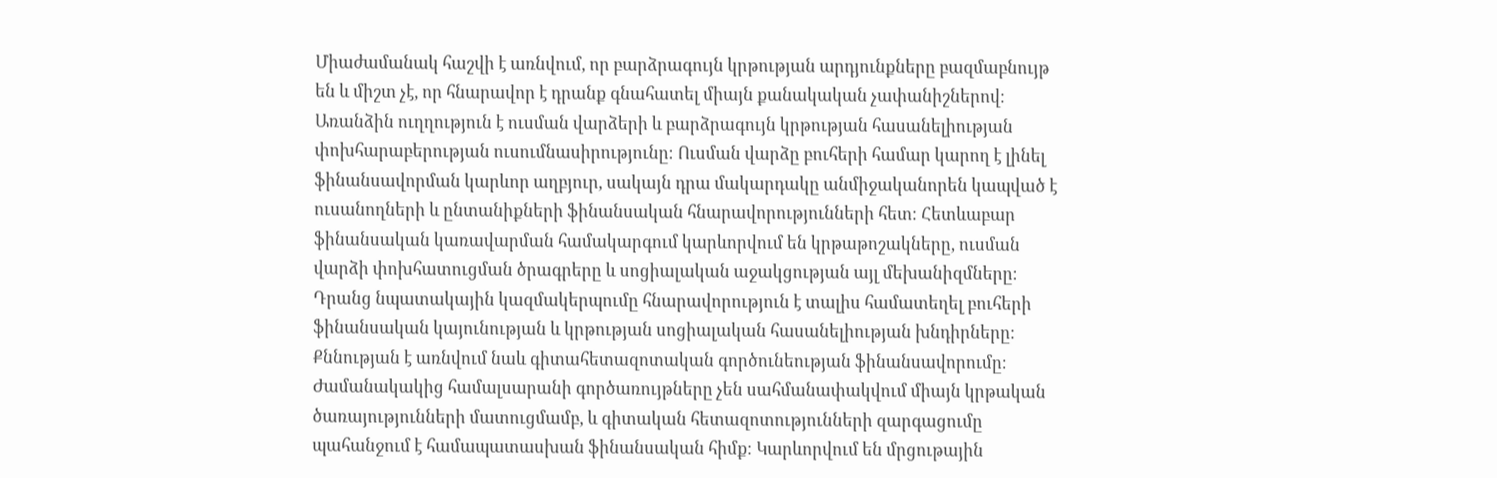Միաժամանակ հաշվի է առնվում, որ բարձրագույն կրթության արդյունքները բազմաբնույթ են և միշտ չէ, որ հնարավոր է դրանք գնահատել միայն քանակական չափանիշներով։ Առանձին ուղղություն է ուսման վարձերի և բարձրագույն կրթության հասանելիության փոխհարաբերության ուսումնասիրությունը։ Ուսման վարձը բուհերի համար կարող է լինել ֆինանսավորման կարևոր աղբյուր, սակայն դրա մակարդակը անմիջականորեն կապված է ուսանողների և ընտանիքների ֆինանսական հնարավորությունների հետ։ Հետևաբար ֆինանսական կառավարման համակարգում կարևորվում են կրթաթոշակները, ուսման վարձի փոխհատուցման ծրագրերը և սոցիալական աջակցության այլ մեխանիզմները։ Դրանց նպատակային կազմակերպումը հնարավորություն է տալիս համատեղել բուհերի ֆինանսական կայունության և կրթության սոցիալական հասանելիության խնդիրները։ Քննության է առնվում նաև գիտահետազոտական գործունեության ֆինանսավորումը։ Ժամանակակից համալսարանի գործառույթները չեն սահմանափակվում միայն կրթական ծառայությունների մատուցմամբ, և գիտական հետազոտությունների զարգացումը պահանջում է համապատասխան ֆինանսական հիմք։ Կարևորվում են մրցութային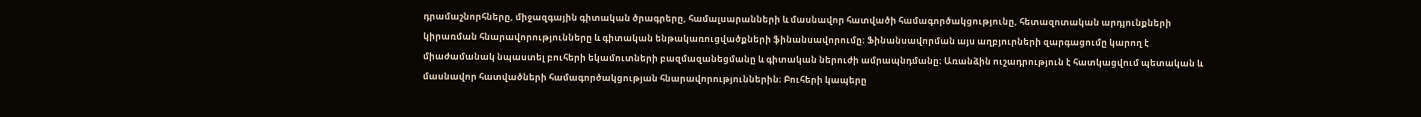դրամաշնորհները, միջազգային գիտական ծրագրերը, համալսարանների և մասնավոր հատվածի համագործակցությունը, հետազոտական արդյունքների կիրառման հնարավորությունները և գիտական ենթակառուցվածքների ֆինանսավորումը։ Ֆինանսավորման այս աղբյուրների զարգացումը կարող է միաժամանակ նպաստել բուհերի եկամուտների բազմազանեցմանը և գիտական ներուժի ամրապնդմանը։ Առանձին ուշադրություն է հատկացվում պետական և մասնավոր հատվածների համագործակցության հնարավորություններին։ Բուհերի կապերը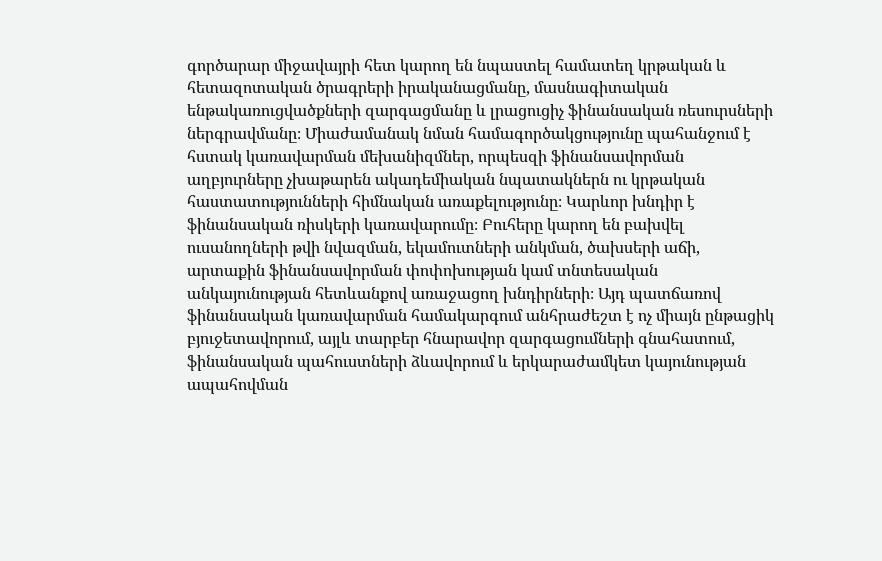գործարար միջավայրի հետ կարող են նպաստել համատեղ կրթական և հետազոտական ծրագրերի իրականացմանը, մասնագիտական ենթակառուցվածքների զարգացմանը և լրացուցիչ ֆինանսական ռեսուրսների ներգրավմանը։ Միաժամանակ նման համագործակցությունը պահանջում է հստակ կառավարման մեխանիզմներ, որպեսզի ֆինանսավորման աղբյուրները չխաթարեն ակադեմիական նպատակներն ու կրթական հաստատությունների հիմնական առաքելությունը։ Կարևոր խնդիր է ֆինանսական ռիսկերի կառավարումը։ Բուհերը կարող են բախվել ուսանողների թվի նվազման, եկամուտների անկման, ծախսերի աճի, արտաքին ֆինանսավորման փոփոխության կամ տնտեսական անկայունության հետևանքով առաջացող խնդիրների։ Այդ պատճառով ֆինանսական կառավարման համակարգում անհրաժեշտ է ոչ միայն ընթացիկ բյուջետավորում, այլև տարբեր հնարավոր զարգացումների գնահատում, ֆինանսական պահուստների ձևավորում և երկարաժամկետ կայունության ապահովման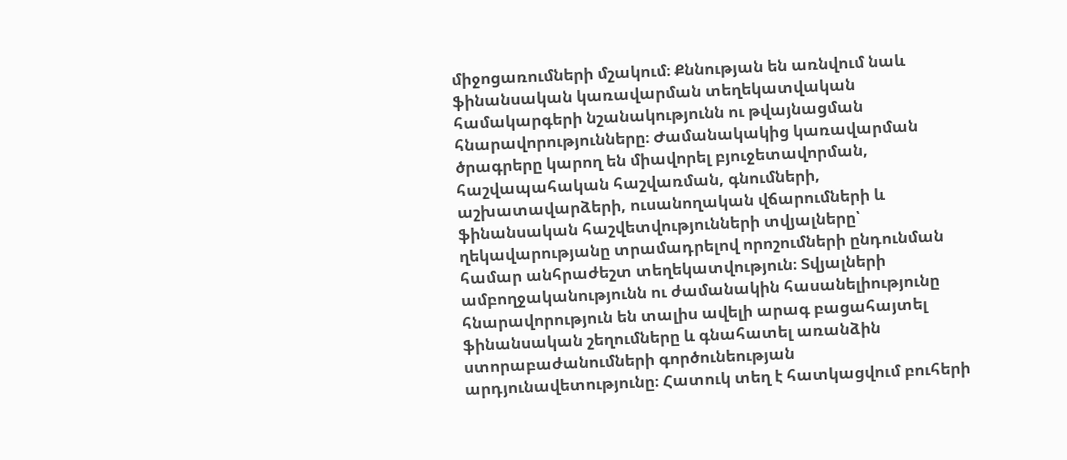միջոցառումների մշակում։ Քննության են առնվում նաև ֆինանսական կառավարման տեղեկատվական համակարգերի նշանակությունն ու թվայնացման հնարավորությունները։ Ժամանակակից կառավարման ծրագրերը կարող են միավորել բյուջետավորման, հաշվապահական հաշվառման, գնումների, աշխատավարձերի, ուսանողական վճարումների և ֆինանսական հաշվետվությունների տվյալները՝ ղեկավարությանը տրամադրելով որոշումների ընդունման համար անհրաժեշտ տեղեկատվություն։ Տվյալների ամբողջականությունն ու ժամանակին հասանելիությունը հնարավորություն են տալիս ավելի արագ բացահայտել ֆինանսական շեղումները և գնահատել առանձին ստորաբաժանումների գործունեության արդյունավետությունը։ Հատուկ տեղ է հատկացվում բուհերի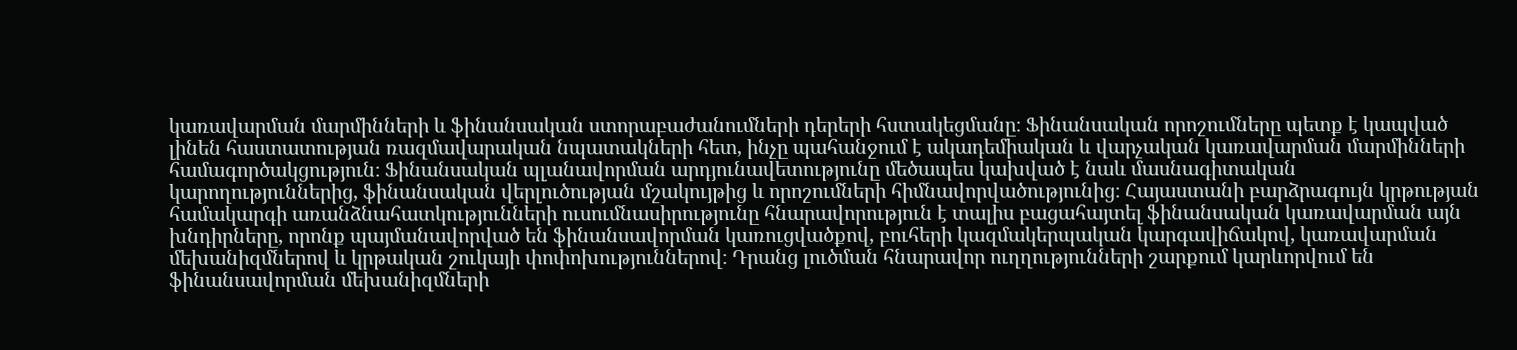կառավարման մարմինների և ֆինանսական ստորաբաժանումների դերերի հստակեցմանը։ Ֆինանսական որոշումները պետք է կապված լինեն հաստատության ռազմավարական նպատակների հետ, ինչը պահանջում է ակադեմիական և վարչական կառավարման մարմինների համագործակցություն։ Ֆինանսական պլանավորման արդյունավետությունը մեծապես կախված է նաև մասնագիտական կարողություններից, ֆինանսական վերլուծության մշակույթից և որոշումների հիմնավորվածությունից։ Հայաստանի բարձրագույն կրթության համակարգի առանձնահատկությունների ուսումնասիրությունը հնարավորություն է տալիս բացահայտել ֆինանսական կառավարման այն խնդիրները, որոնք պայմանավորված են ֆինանսավորման կառուցվածքով, բուհերի կազմակերպական կարգավիճակով, կառավարման մեխանիզմներով և կրթական շուկայի փոփոխություններով։ Դրանց լուծման հնարավոր ուղղությունների շարքում կարևորվում են ֆինանսավորման մեխանիզմների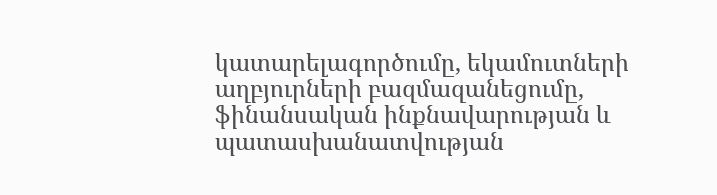կատարելագործումը, եկամուտների աղբյուրների բազմազանեցումը, ֆինանսական ինքնավարության և պատասխանատվության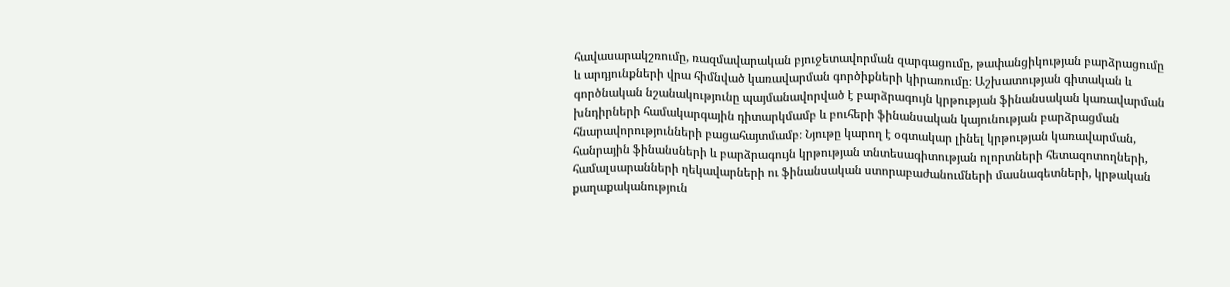հավասարակշռումը, ռազմավարական բյուջետավորման զարգացումը, թափանցիկության բարձրացումը և արդյունքների վրա հիմնված կառավարման գործիքների կիրառումը։ Աշխատության գիտական և գործնական նշանակությունը պայմանավորված է բարձրագույն կրթության ֆինանսական կառավարման խնդիրների համակարգային դիտարկմամբ և բուհերի ֆինանսական կայունության բարձրացման հնարավորությունների բացահայտմամբ։ Նյութը կարող է օգտակար լինել կրթության կառավարման, հանրային ֆինանսների և բարձրագույն կրթության տնտեսագիտության ոլորտների հետազոտողների, համալսարանների ղեկավարների ու ֆինանսական ստորաբաժանումների մասնագետների, կրթական քաղաքականություն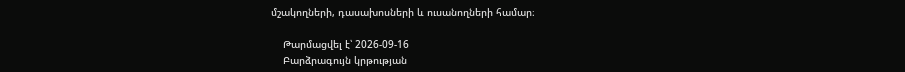մշակողների, դասախոսների և ուսանողների համար։

    Թարմացվել է՝ 2026-09-16
    Բարձրագույն կրթության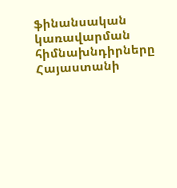ֆինանսական կառավարման հիմնախնդիրները Հայաստանի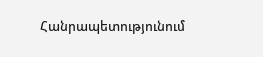Հանրապետությունում